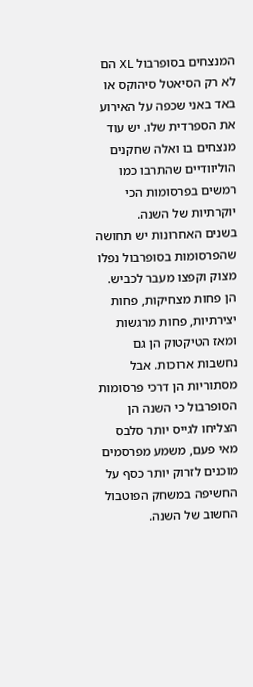המנצחים בסופרבול XL הם לא רק הסיאטל סיהוקס או באד באני שכפה על האירוע את הספרדית שלו. יש עוד מנצחים בו ואלה שחקנים הוליוודיים שהתרבו כמו רמשים בפרסומות הכי יוקרתיות של השנה.
בשנים האחרונות יש תחושה שהפרסומות בסופרבול נפלו מצוק וקפצו מעבר לכביש. הן פחות מצחיקות, פחות יצירתיות, פחות מרגשות ומאז הטיקטוק הן גם נחשבות ארוכות. אבל מסתוריות הן דרכי פרסומות הסופרבול כי השנה הן הצליחו לגייס יותר סלבס מאי פעם, משמע מפרסמים מוכנים לזרוק יותר כסף על החשיפה במשחק הפוטבול החשוב של השנה.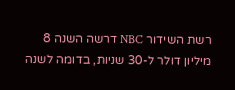רשת השידור NBC דרשה השנה 8 מיליון דולר ל-30 שניות, בדומה לשנה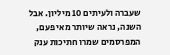שעברה ולעיתים 10 מיליון. אבל השנה, נראה שיותר מאי פעם, המפרסמים שמרו חתיכות ענק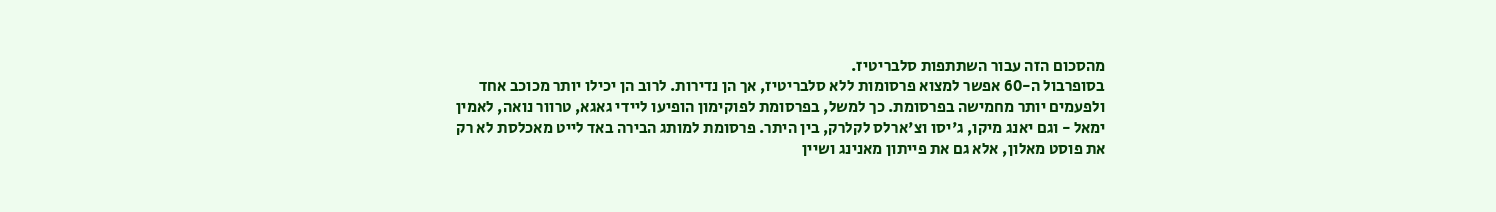מהסכום הזה עבור השתתפות סלבריטיז.
בסופרבול ה-60 אפשר למצוא פרסומות ללא סלבריטיז, אך הן נדירות. לרוב הן יכילו יותר מכוכב אחד ולפעמים יותר מחמישה בפרסומת. כך למשל, בפרסומת לפוקימון הופיעו ליידי גאגא, טרוור נואה, לאמין ימאל - וגם יאנג מיקו, ג'יסו וצ'ארלס לקלרק, בין היתר. פרסומת למותג הבירה באד לייט מאכלסת לא רק את פוסט מאלון, אלא גם את פייתון מאנינג ושיין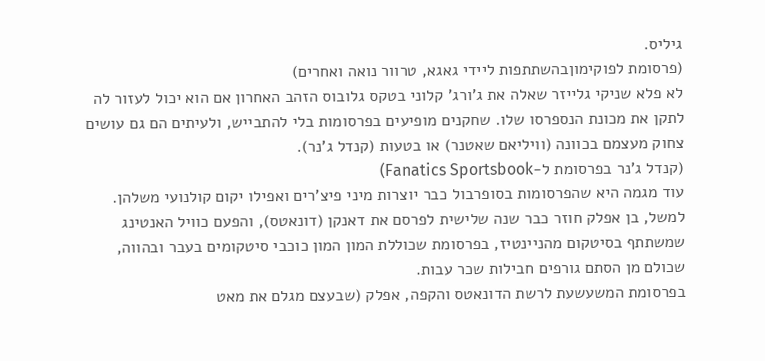גיליס.
(פרסומת לפוקימוןבהשתתפות ליידי גאגא, טרוור נואה ואחרים)
לא פלא שניקי גלייזר שאלה את ג'ורג' קלוני בטקס גלובוס הזהב האחרון אם הוא יכול לעזור לה לתקן את מכונת הנספרסו שלו. שחקנים מופיעים בפרסומות בלי להתבייש, ולעיתים הם גם עושים צחוק מעצמם בכוונה (וויליאם שאטנר) או בטעות (קנדל ג'נר).
(קנדל ג'נר בפרסומת ל-Fanatics Sportsbook)
עוד מגמה היא שהפרסומות בסופרבול כבר יוצרות מיני פיצ'רים ואפילו יקום קולנועי משלהן. למשל, בן אפלק חוזר כבר שנה שלישית לפרסם את דאנקן (דונאטס), והפעם כוויל האנטינג שמשתתף בסיטקום מהניינטיז, בפרסומת שכוללת המון המון כוכבי סיטקומים בעבר ובהווה, שכולם מן הסתם גורפים חבילות שכר עבות.
בפרסומת המשעשעת לרשת הדונאטס והקפה, אפלק (שבעצם מגלם את מאט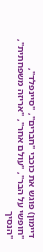דיימון) פוגש את כוכבי "חברים", "סיינפלד", "חופשי על הבר", "עולם אחר", "אריזה משפחתית", "הנסיך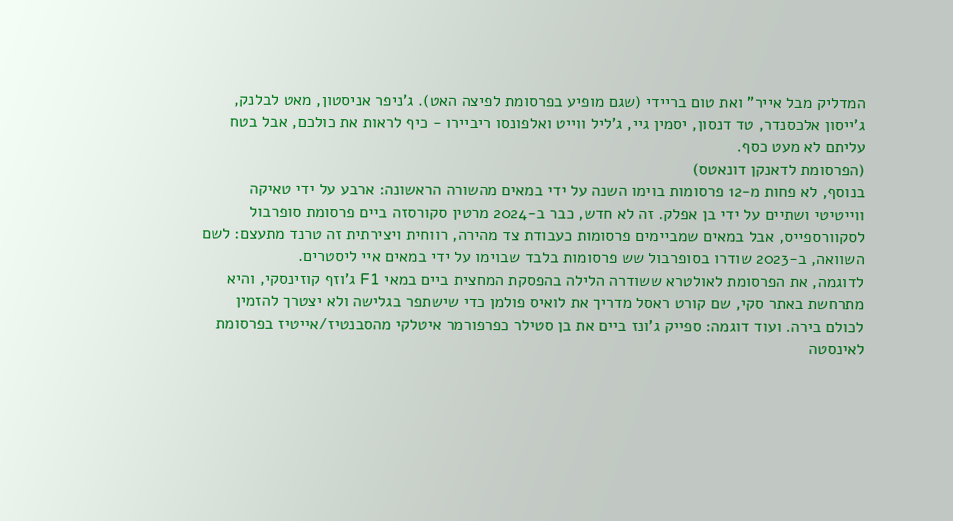המדליק מבל אייר" ואת טום בריידי (שגם מופיע בפרסומת לפיצה האט). ג'ניפר אניסטון, מאט לבלנק, ג'ייסון אלכסנדר, טד דנסון, יסמין גיי, ג'ליל ווייט ואלפונסו ריביירו - כיף לראות את כולכם, אבל בטח עליתם לא מעט כסף.
(הפרסומת לדאנקן דונאטס)
בנוסף, לא פחות מ-12 פרסומות בוימו השנה על ידי במאים מהשורה הראשונה: ארבע על ידי טאיקה ווייטיטי ושתיים על ידי בן אפלק. זה לא חדש, כבר ב-2024 מרטין סקורסזה ביים פרסומת סופרבול לסקוורספייס, אבל במאים שמביימים פרסומות כעבודת צד מהירה, רווחית ויצירתית זה טרנד מתעצם: לשם השוואה, ב-2023 שודרו בסופרבול שש פרסומות בלבד שבוימו על ידי במאים איי ליסטרים.
לדוגמה, את הפרסומת לאולטרא ששודרה הלילה בהפסקת המחצית ביים במאי F1 ג'וזף קוזינסקי, והיא מתרחשת באתר סקי, שם קורט ראסל מדריך את לואיס פולמן כדי שישתפר בגלישה ולא יצטרך להזמין לכולם בירה. ועוד דוגמה: ספייק ג'ונז ביים את בן סטילר כפרפורמר איטלקי מהסבנטיז/אייטיז בפרסומת לאינסטה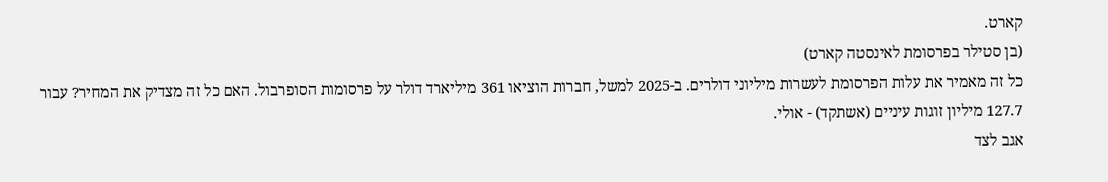קארט.
(בן סטילר בפרסומת לאינסטה קארט)
כל זה מאמיר את עלות הפרסומת לעשרות מיליוני דולרים. ב-2025 למשל, חברות הוציאו 361 מיליארד דולר על פרסומות הסופרבול. האם כל זה מצדיק את המחיר? עבור 127.7 מיליון זוגות עיניים (אשתקד) - אולי.
אגב לצד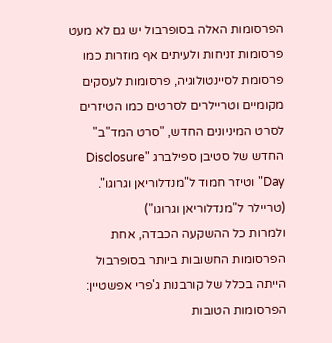הפרסומות האלה בסופרבול יש גם לא מעט פרסומות זניחות ולעיתים אף מוזרות כמו פרסומת לסיינטולוגיה, פרסומות לעסקים מקומיים וטריילרים לסרטים כמו הטיזרים לסרט המיניונים החדש, "סרט המד"ב" החדש של סטיבן ספילברג "Disclosure Day" וטיזר חמוד ל"מנדלוריאן וגרוגו".
(טריילר ל"מנדלוריאן וגרוגו")
ולמרות כל ההשקעה הכבדה, אחת הפרסומות החשובות ביותר בסופרבול הייתה בכלל של קורבנות ג'פרי אפשטיין:
הפרסומות הטובות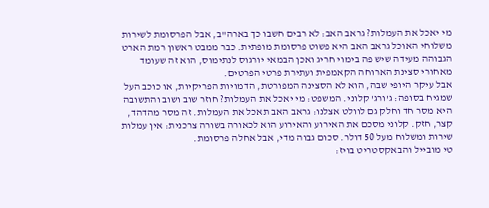מי יאכל את העמלות? גראב האב: לא רבים חשבו כך בארה"ב, אבל הפרסומת לשירות משלוחי האוכל גראב האב היא פשוט פרסומת מופתית. כבר ממבט ראשון רמת הארט הגבוהה מעידה שיש פה בימוי חריג ואכן הבמאי יורגוס לנתימוס, הוא זה שעומד מאחורי סצינת הארוחה הקאמפית ועתירת פרטי הפרטים.
אבל עיקר היופי שבה, הוא לא הסצינה המפורטת, הדמויות הפריקיות, או כוכב העל שמגיח בסופה: ג'ורג' קלוני. המשפט: מי יאכל את העמלות? חוזר שוב ושוב והתשובה היא מסר חד וחלק גם לוולט אצלנו: גראב האב תאכל את העמלות. זה מסר מהדהד, קצר, חזק. קלוני מסכם את האירוע והאירוע הוא לכאורה בשורה צרכנית: אין עמלות שירות ומשלוח מעל 50 דולר. סכום גבוה מדי, אבל אחלה פרסומת.
טי מובייל והבאקסטריט בויז: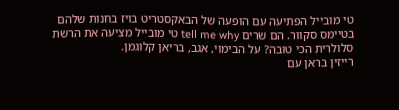טי מובייל הפתיעה עם הופעה של הבאקסטריט בויז בחנות שלהם בטיימס סקוור. הם שרים tell me why טי מובייל מציעה את הרשת סלולרית הכי טובה? על הבימוי, אגב, בריאן קלוגמן.
רייזין בראן עם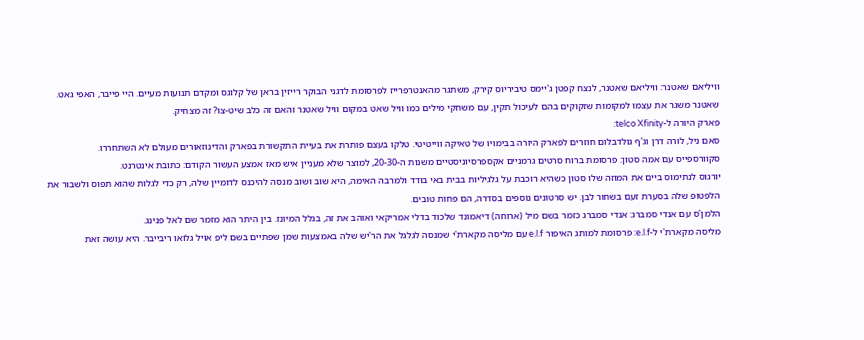וויליאם שאטנר: וויליאם שאטנר, לנצח קפטן ג'יימס טיביריוס קירק, משתגר מהאנטרפרייז לפרסומת לדגני הבוקר רייזין בראן של קלוגס ומקדם תנועות מעיים. היי פייבר, האפי גאט.
שאטנר משגר את עצמו למקומות שזקוקים בהם לעיכול תקין, עם משחקי מילים כמו וויל שאט במקום וויל שאטנר והאם זה כלב שיט-צו? זה מצחיק.
פארק היורה ל-telco Xfinity:
סאם ניל, לורה דרן וג'ף גולדבלום חוזרים לפארק היורה בבימויו של טאיקה ווייטיטי. טלקו בעצם פותרת את בעיית התקשורת בפארק והדינוזאורים מעולם לא השתחררו.
סקוורספייס עם אמה סטון: פרסומת ברוח סרטים גרמניים אקספרסיוניסטיים משנות ה-20-30, למוצר שלא מעניין איש מאז אמצע העשור הקודם: כתובת אינטרנט.
יורגוס לנתימוס ביים את המוזה שלו סטון כשהיא רוכבת על גלגיליות בבית באי בודד ולמרבה האימה, היא שוב ושוב מנסה להיכנס לדומיין שלה, רק כדי לגלות שהוא תפוס ולשבור את הלפטופ שלה בסערת זעם בשחור לבן. יש סרטונים נוספים בסדרה, הם פחות טובים.
הלמן'ס עם אנדי סמברג: אנדי סמברג כזמר בשם מיל (ארוחה) דיאמונד שלכוד בדלי אמריקאי ואוהב את זה, בגלל המיונז. בין היתר הוא מזמר שם לאל פנינג.
מליסה מקארת'י ל-e.l.f: פרסומת למותג האיפור e.l.f עם מליסה מקארת'י שמנסה לגלגל את הר'יש שלה באמצעות שמן שפתיים בשם ליפ אויל גלואו ריבייבר. היא עושה זאת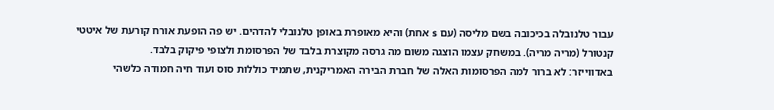עבור טלנובלה בכיכובה בשם מליסה (עם s אחת) והיא מאופרת באופן טלנובלי להדהים. יש פה הופעת אורח קורעת של איטטי קנטורל (מריה מריה). במשחק עצמו הוצגה משום מה גרסה מקוצרת בלבד של הפרסומת ולצופי פיקוק בלבד.
באדווייזר: לא ברור למה הפרסומות האלה של חברת הבירה האמריקנית, שתמיד כוללות סוס ועוד חיה חמודה כלשהי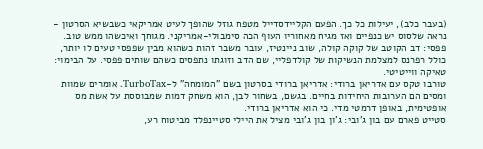(בעבר כלב), יעילות כל כך. הפעם הקליידסדייל מטפח גוזל שהופך לעיט אמריקאי כשבשיא הסרטון - נראה שלסוס יש כנפיים ואז מגיח מאחוריו העוף הכה סימבולי-אמריקני. מגוחך ואיכשהו ממש טוב.
פפסי: דב הקוטב של קוקה קולה, שוב ניינטיז, עובר משבר זהות כשהוא מבין שפפסי טעים לו יותר, כולל רפרנס למצלמת הנשיקות של קולדפליי, שם הדב וזוגתו נתפסים כשהם שותים פפסי. על הבימוי: טאיקה ווייטיטי.
טורבו טקס עם אדריאן ברודי: אדריאן ברודי בסרטון בשם "המומחה" ל-TurboTax. אומרים שמוות ומסים הם הערובות היחידות בחיים. בגשם, בשחור לבן, הוא משחק דמות שמבוססת על אשת מס אופטימית, באופן דרמטי מדי. כי הוא אדריאן ברודי.
סטייט פארם עם בון ג'ובי: ג'ון בון ג'ובי מציל את היילי סטיינפלד מביטוח רע,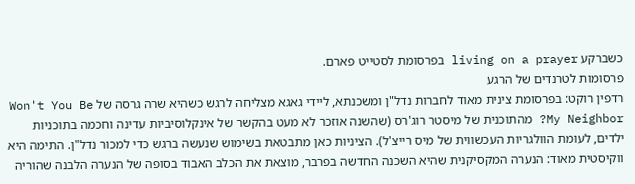כשברקע living on a prayer בפרסומת לסטייט פארם.
פרסומות לטרנדים של הרגע
רדפין רוקט: בפרסומת צינית מאוד לחברות נדל"ן ומשכנתא, ליידי גאגא מצליחה לרגש כשהיא שרה גרסה של Won't You Be My Neighbor? מהתוכנית של מיסטר רוג'רס (שהשנה אוזכר לא מעט בהקשר של אינקלוסיביות עדינה וחכמה בתוכניות ילדים, לעומת הוולגריות העכשווית של מיס רייצ'ל). הציניות כאן מתבטאת בשימוש שנעשה ברגש כדי למכור נדל"ן. התימה היא ווקיסטית מאוד: הנערה המקסיקנית שהיא השכנה החדשה בפרבר, מוצאת את הכלב האבוד בסופה של הנערה הלבנה שהוריה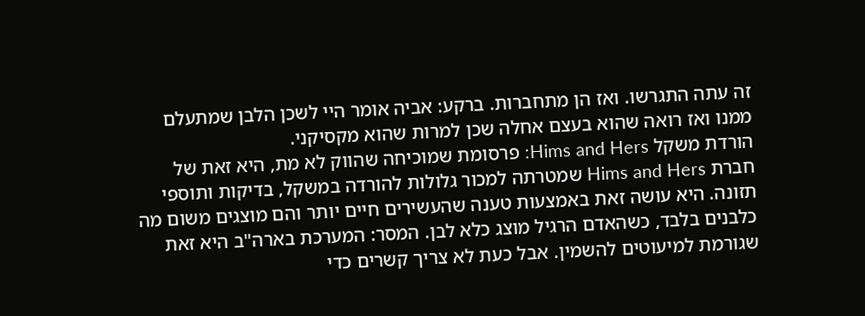זה עתה התגרשו. ואז הן מתחברות. ברקע: אביה אומר היי לשכן הלבן שמתעלם ממנו ואז רואה שהוא בעצם אחלה שכן למרות שהוא מקסיקני.
הורדת משקל Hims and Hers: פרסומת שמוכיחה שהווק לא מת, היא זאת של חברת Hims and Hers שמטרתה למכור גלולות להורדה במשקל, בדיקות ותוספי תזונה. היא עושה זאת באמצעות טענה שהעשירים חיים יותר והם מוצגים משום מה כלבנים בלבד, כשהאדם הרגיל מוצג כלא לבן. המסר: המערכת בארה"ב היא זאת שגורמת למיעוטים להשמין. אבל כעת לא צריך קשרים כדי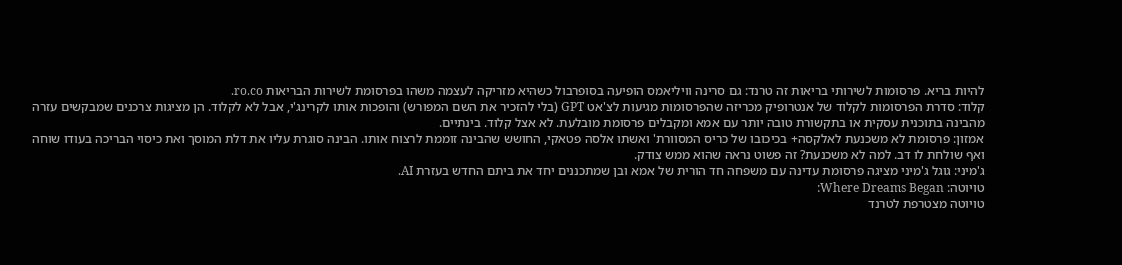להיות בריא. פרסומות לשירותי בריאות זה טרנד: גם סרינה וויליאמס הופיעה בסופרבול כשהיא מזריקה לעצמה משהו בפרסומת לשירות הבריאות ro.co.
קלוד: סדרת הפרסומות לקלוד של אנטרופיק מכריזה שהפרסומות מגיעות לצ'אט GPT (בלי להזכיר את השם המפורש) והופכות אותו לקרינג'י, אבל לא לקלוד. הן מציגות צרכנים שמבקשים עזרה מהבינה בתוכנית עסקית או בתקשורת טובה יותר עם אמא ומקבלים פרסומת מובלעת. לא אצל קלוד. בינתיים.
אמזון: פרסומת לא משכנעת לאלקסה+ בכיכובו של כריס המסוורת' ואשתו אלסה פטאקי, החושש שהבינה זוממת לרצוח אותו. הבינה סוגרת עליו את דלת המוסך ואת כיסוי הבריכה בעודו שוחה ואף שולחת לו דב. למה לא משכנעת? זה פשוט נראה שהוא ממש צודק.
ג'מיני: גוגל ג'מיני מציגה פרסומת עדינה עם משפחה חד הורית של אמא ובן שמתכננים יחד את ביתם החדש בעזרת AI.
טויוטה: Where Dreams Began:
טויוטה מצטרפת לטרנד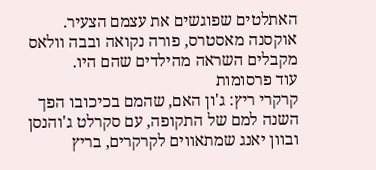האתלטים שפוגשים את עצמם הצעיר. אוקסנה מאסטרס, פורה נקואה ובבה וולאס מקבלים השראה מהילדים שהם היו.
עוד פרסומות
קרקרי ריץ: ג'ון האם, שהמם בכיכובו הפך השנה למם של התקופה, עם סקרלט ג'והנסן ובוון יאנג שמתאווים לקרקרים, בריץ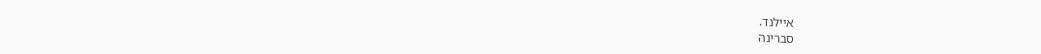איילנד.
סברינה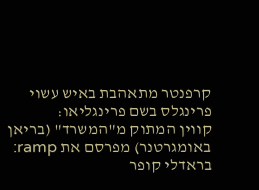קרפנטר מתאהבת באיש עשוי פרינגלס בשם פרינגליאו:
קווין המתוק מ"המשרד" (בריאן באומגרטנר) מפרסם את ramp:
בראדלי קופר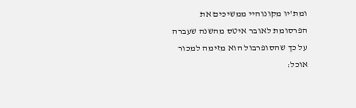ומת'יו מקונוהיי ממשיכים את הפרסומת לאובר איטס מהשנה שעברה על כך שהסופרבול הוא מזימה למכור אוכל: